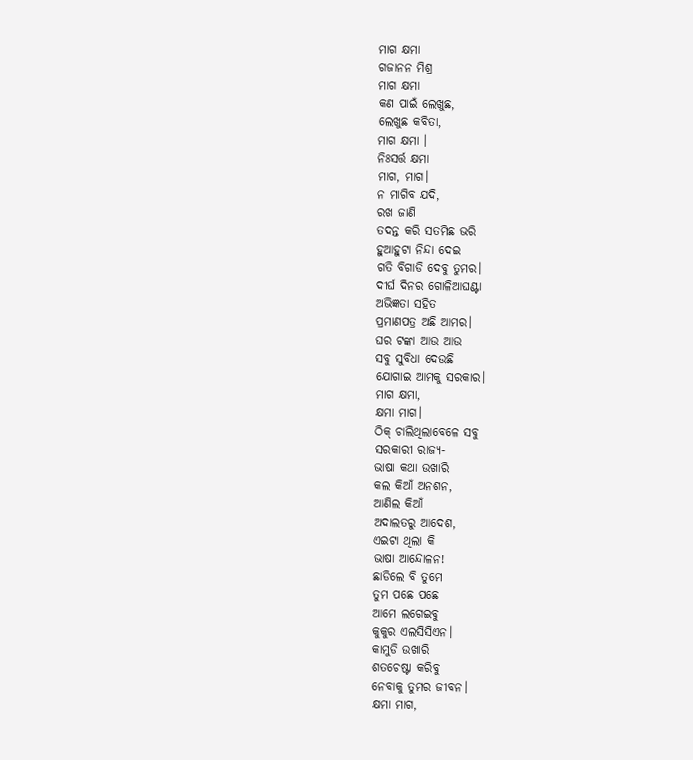ମାଗ କ୍ଷମା
ଗଜାନନ ମିଶ୍ର
ମାଗ କ୍ଷମା
କଣ ପାଇଁ ଲେଖୁଛ,
ଲେଖୁଛ କବିତା,
ମାଗ କ୍ଷମା ।
ନିଃସର୍ତ୍ତ କ୍ଷମା
ମାଗ, ମାଗ।
ନ ମାଗିବ ଯଦି,
ରଖ ଜାଣି
ତଦନ୍ତ କରି ସତମିଛ ଭରି
ହୁଆହୁଟା ନିନ୍ଦା ଦେଇ
ଗତି ବିଗାଡି ଦେବୁ ତୁମର।
ଦୀର୍ଘ ଦିନର ଗୋଳିଆଘଣ୍ଟା
ଅଭିଜ୍ଞତା ସହିତ
ପ୍ରମାଣପତ୍ର ଅଛି ଆମର।
ଘର ଟଙ୍କା ଆଉ ଆଉ
ସବୁ ସୁବିଧା ଦେଉଛି
ଯୋଗାଇ ଆମକୁ ସରକାର।
ମାଗ କ୍ଷମା,
କ୍ଷମା ମାଗ।
ଠିକ୍ ଚାଲିଥିଲାବେଳେ ସବୁ
ସରକାରୀ ରାଜ୍ୟ-
ଭାଷା କଥା ଉଖାରି
କଲ କିଆଁ ଅନଶନ,
ଆଣିଲ କିଆଁ
ଅଦାଲତରୁ ଆଦେଶ,
ଏଇଟା ଥିଲା କି
ଭାଷା ଆନ୍ଦୋଳନ!
ଛାଡିଲେ ବି ତୁମେ
ତୁମ ପଛେ ପଛେ
ଆମେ ଲଗେଇବୁ
କୁକୁର ଏଲସିସିଏନ।
କାମୁଡି ଉଖାରି
ଶତଚେଷ୍ଟା କରିବୁ
ନେବାକୁ ତୁମର ଜୀବନ।
କ୍ଷମା ମାଗ,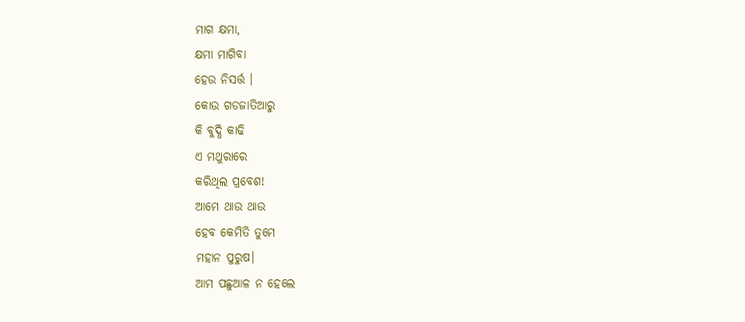ମାଗ କ୍ଷମା,
କ୍ଷମା ମାଗିବା
ହେଉ ନିସର୍ତ୍ତ ।
କୋଉ ଗଡଜାତିଆରୁ
କି ବୁଦ୍ଧି କାଢି
ଏ ମଥୁରାରେ
କରିଥିଲ ପ୍ରବେଶ!
ଆମେ ଥାଉ ଥାଉ
ହେବ କେମିତି ତୁମେ
ମହାନ ପୁରୁଷ।
ଆମ ପଛୁଆଳ ନ ହେଲେ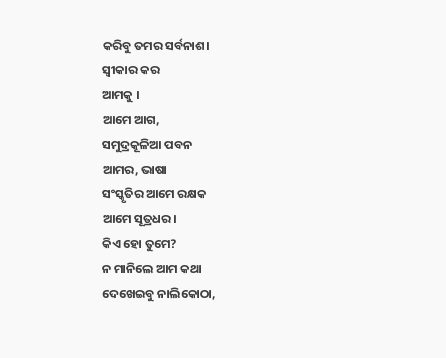କରିବୁ ତମର ସର୍ବନାଶ।
ସ୍ୱୀକାର କର
ଆମକୁ ।
ଆମେ ଆଗ,
ସମୁଦ୍ରକୂଳିଆ ପବନ
ଆମର, ଭାଷା
ସଂସ୍କୃତିର ଆମେ ରକ୍ଷକ
ଆମେ ସୂତ୍ରଧର।
କିଏ ହୋ ତୁମେ?
ନ ମାନିଲେ ଆମ କଥା
ଦେଖେଇବୁ ନାଲିକୋଠା,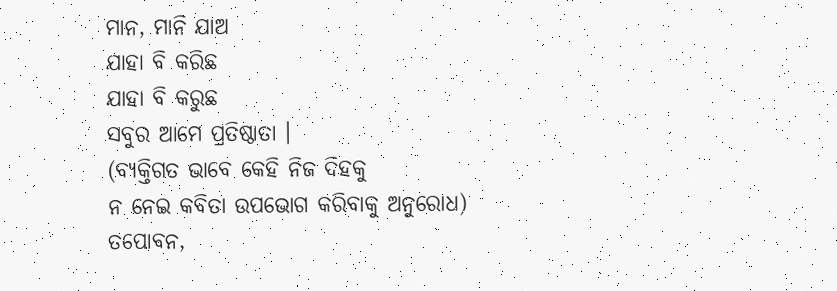ମାନ, ମାନି ଯାଅ
ଯାହା ବି କରିଛ
ଯାହା ବି କରୁଛ
ସବୁର ଆମେ ପ୍ରତିଷ୍ଠାତା ।
(ବ୍ୟକ୍ତିଗତ ଭାବେ କେହି ନିଜ ଦିହକୁ
ନ ନେଇ କବିତା ଉପଭୋଗ କରିବାକୁ ଅନୁରୋଧ)
ତପୋବନ,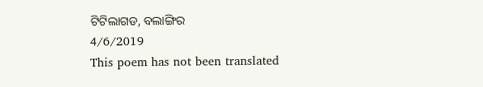ଟିଟିଲାଗଡ, ବଲାଙ୍ଗିର
4/6/2019
This poem has not been translated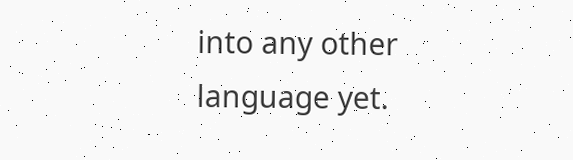into any other language yet.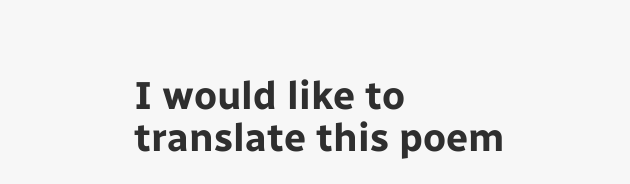I would like to translate this poem